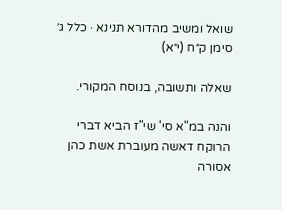שואל ומשיב מהדורא תנינא · כלל ג׳ סימן ק״ח (י״א)

שאלה ותשובה, בנוסח המקורי.

והנה במ"א סי' שי"ז הביא דברי הרוקח דאשה מעוברת אשת כהן אסורה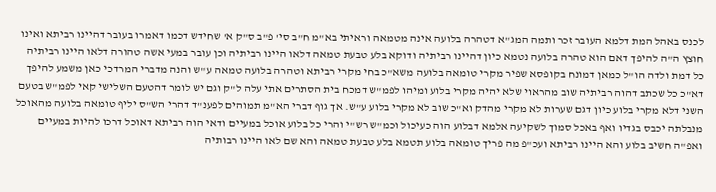לכנס באהל המת דלמא העובר זכר ותמה המג"א דטהרה בלועה אינה מטמאה וראיתי בא"מ ח"ב סי' פ"ב ס"ק א' שחידש דכמו דאמרו בעובר דהיינו רביתא ואינו חוצץ ה"ה להיפך דאם הוא טהרה בלועה נטמא כיון דהיינו רביתיה ודוקא בלע טבעת טמאה דלאו היינו רביתיה וכן עובר במעי אשה טהורה דלאו היינו רביתיה כל דמת ולדה הו"ל כמאן דמונח בקופסא שפיר מקרי טומאה בלועה משא"כ בחי מקרי רביתא וטהרה בלועה טמאה ע"ש והנה מדברי המרדכי כאן משמע להיפך דא"כ כל שכתב דהוה רביתיה שוב מהראוי שלא יהיה מקרי בלוע ומיהו לפמ"ש דמכח בית הסתרים אתי עלה ל"ק וגם יש לומר דהטעם השלישי קאי לפמ"ש בטעם השני דלא מקרי בלוע כיון דגם שערות לא מקרי מהדק וא"כ שוב לא מקרי בלוע ע"ש. אך גוף דברי הא"מ תמוהים לפענ"ד דהרי הש"ס יליף טומאה בלועה מהאוכל מנבלתה יכבס בגדיו ואף באכל סמוך לשקיעה אלמא דבלוע הוה כעיכול וכמ"ש רש"י והרי כל בלוע אוכל במעיים ודאי הוה רביתא דאוכל דרכו להיות במעיים ואפ"ה חשיב בלוע והא היינו רביתא ועכ"פ מה פריך טומאה בלוע תטמא בלע טבעת טמאה והא שם לאו היינו רבותיה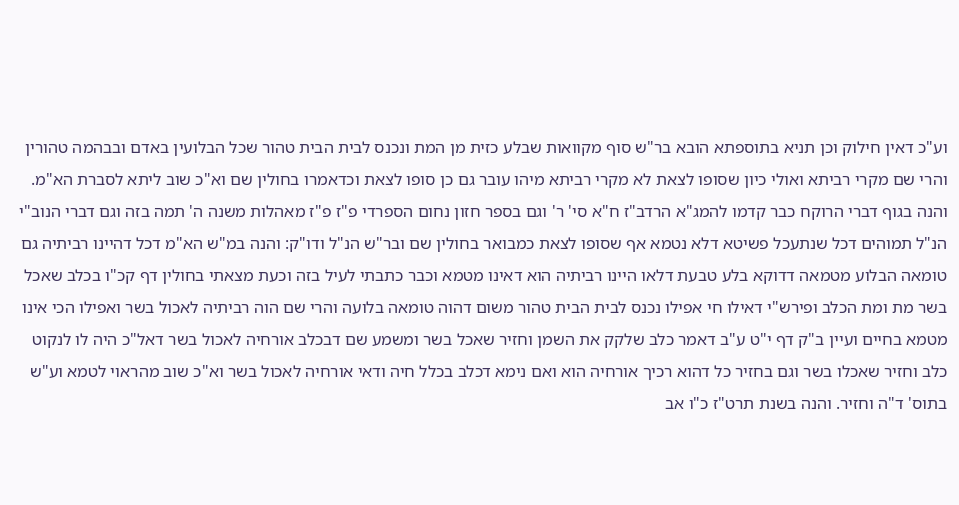וע"כ דאין חילוק וכן תניא בתוספתא הובא בר"ש סוף מקוואות שבלע כזית מן המת ונכנס לבית הבית טהור שכל הבלועין באדם ובבהמה טהורין והרי שם מקרי רביתא ואולי כיון שסופו לצאת לא מקרי רביתא מיהו עובר גם כן סופו לצאת וכדאמרו בחולין שם וא"כ שוב ליתא לסברת הא"מ. והנה בגוף דברי הרוקח כבר קדמו להמג"א הרדב"ז ח"א סי' ר' וגם בספר חזון נחום הספרדי פ"ז פ"ז מאהלות משנה ה' תמה בזה וגם דברי הנוב"י הנ"ל תמוהים דכל שנתעכל פשיטא דלא נטמא אף שסופו לצאת כמבואר בחולין שם ובר"ש הנ"ל ודו"ק: והנה במ"ש הא"מ דכל דהיינו רביתיה גם טומאה הבלוע מטמאה דדוקא בלע טבעת דלאו היינו רביתיה הוא דאינו מטמא וכבר כתבתי לעיל בזה וכעת מצאתי בחולין דף קכ"ו בכלב שאכל בשר מת ומת הכלב ופירש"י דאילו חי אפילו נכנס לבית הבית טהור משום דהוה טומאה בלועה והרי שם הוה רביתיה לאכול בשר ואפילו הכי אינו מטמא בחיים ועיין ב"ק דף י"ט ע"ב דאמר כלב שלקק את השמן וחזיר שאכל בשר ומשמע שם דבכלב אורחיה לאכול בשר דאל"כ היה לו לנקוט כלב וחזיר שאכלו בשר וגם בחזיר כל דהוא רכיך אורחיה הוא ואם נימא דכלב בכלל חיה ודאי אורחיה לאכול בשר וא"כ שוב מהראוי לטמא וע"ש בתוס' ד"ה וחזיר. והנה בשנת תרט"ז כ"ו אב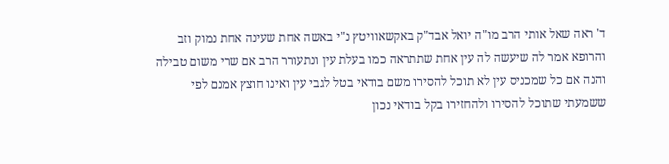ד' ראה שאל אותי הרב מו"ה יואל אבד"ק באקשאוויטץ נ"י באשה אחת שעינה אחת נמוק וזב והרופא אמר לה שיעשה לה עין אחת שתתראה כמו בעלת עין ונתעורר הרב אם שרי משום טבילה והנה אם כל שמכניס עין לא תוכל להסירו משם בודאי בטל לגבי עין ואינו חוצץ אמנם לפי ששמעתי שתוכל להסירו ולהחזירו בקל בודאי נכון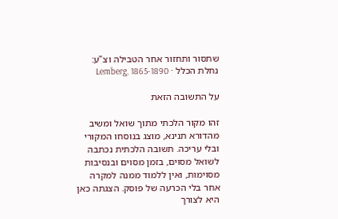שתסור ותחזור אחר הטבילה וצ"ע:
נחלת הכלל · Lemberg, 1865-1890

על התשובה הזאת

זהו מקור הלכתי מתוך שואל ומשיב מהדורא תנינא, מוצג בנוסחו המקורי ובלי עריכה. תשובה הלכתית נכתבה לשואל מסוים, בזמן מסוים ובנסיבות מסוימות, ואין ללמוד ממנה למקרה אחר בלי הכרעה של פוסק. הצגתה כאן היא לצורך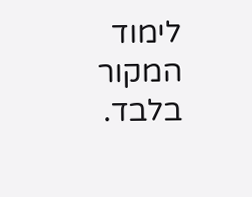לימוד המקור בלבד.